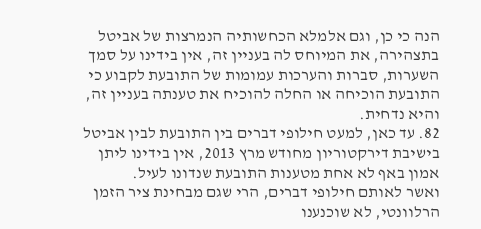הנה כי כן, וגם אלמלא הכחשותיה הנמרצות של אביטל בתצהירה, את המיוחס לה בעניין זה, אין בידינו על סמך השערות, סברות והערכות עמומות של התובעת לקבוע כי התובעת הוכיחה או החלה להוכיח את טענתה בעניין זה, והיא נדחית.
82. עד כאן, למעט חילופי דברים בין התובעת לבין אביטל בישיבת דירקטוריון מחודש מרץ 2013, אין בידינו ליתן אמון באף לא אחת מטענות התובעת שנדונו לעיל.
ואשר לאותם חילופי דברים, הרי שגם מבחינת ציר הזמן הרלוונטי, לא שוכנענו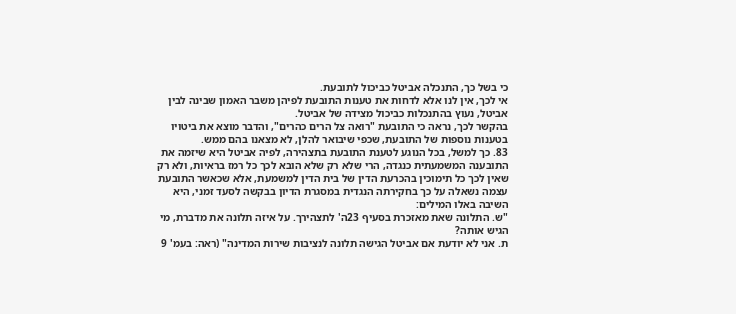כי בשל כך, התנכלה אביטל כביכול לתובעת.
אי לכך, אין לנו אלא לדחות את טענות התובעת לפיהן משבר האמון שבינה לבין אביטל, נעוץ בהתנכלות כביכול מצידה של אביטל.
בהקשר לכך, נראה כי התובעת "רואה צל הרים כהרים", והדבר מוצא את ביטויו בטענות נוספות של התובעת, שכפי שיבואר להלן, לא מצאנו בהם ממש.
83. כך למשל, בכל הנוגע לטענת התובעת בתצהירה, לפיה אביטל היא שיזמה את התובענה המשמעתית כנגדה, הרי שלא רק שלא הובא לכך כל רמז בראיות, ולא רק שאין לכך כל תימוכין בהכרעת הדין של בית הדין למשמעת, אלא שכאשר התובעת עצמה נשאלה על כך בחקירתה הנגדית במסגרת הדיון בבקשה לסעד זמני, היא השיבה באלו המילים:
"ש. התלונה שאת מאזכרת בסעיף 23ה' לתצהירך. על איזה תלונה את מדברת, מי הגיש אותה?
ת. אני לא יודעת אם אביטל הגישה תלונה לנציבות שירות המדינה" (ראה: בעמ' 9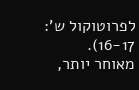לפרוטוקול ש': 16-17).
מאוחר יותר,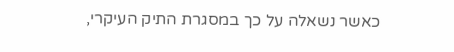כאשר נשאלה על כך במסגרת התיק העיקרי,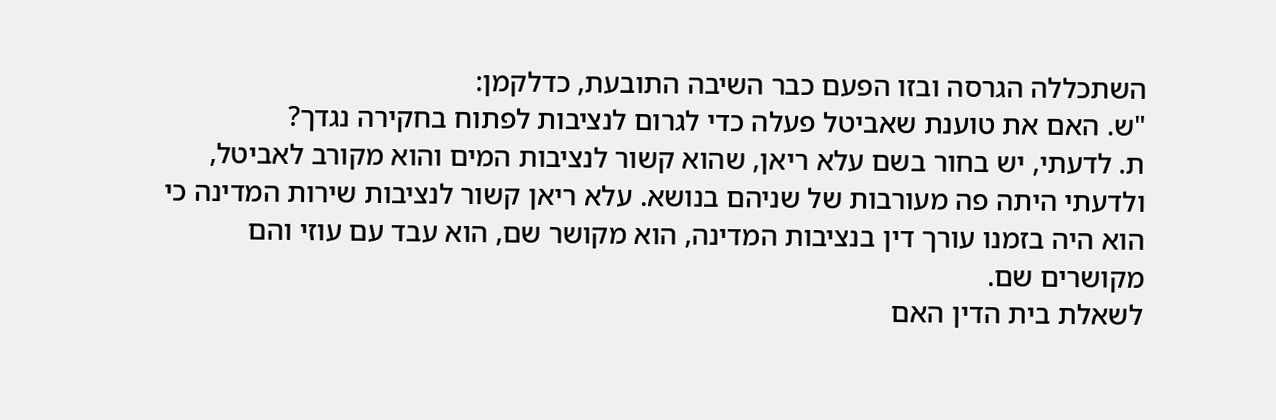השתכללה הגרסה ובזו הפעם כבר השיבה התובעת, כדלקמן:
"ש. האם את טוענת שאביטל פעלה כדי לגרום לנציבות לפתוח בחקירה נגדך?
ת. לדעתי, יש בחור בשם עלא ריאן, שהוא קשור לנציבות המים והוא מקורב לאביטל, ולדעתי היתה פה מעורבות של שניהם בנושא. עלא ריאן קשור לנציבות שירות המדינה כי הוא היה בזמנו עורך דין בנציבות המדינה, הוא מקושר שם, הוא עבד עם עוזי והם מקושרים שם.
לשאלת בית הדין האם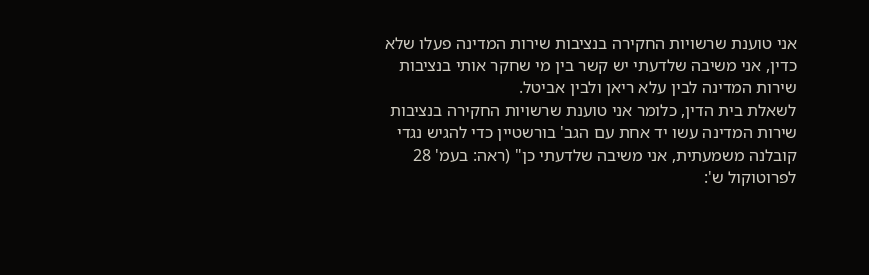אני טוענת שרשויות החקירה בנציבות שירות המדינה פעלו שלא כדין, אני משיבה שלדעתי יש קשר בין מי שחקר אותי בנציבות שירות המדינה לבין עלא ריאן ולבין אביטל.
לשאלת בית הדין, כלומר אני טוענת שרשויות החקירה בנציבות שירות המדינה עשו יד אחת עם הגב' בורשטיין כדי להגיש נגדי קובלנה משמעתית, אני משיבה שלדעתי כן" (ראה: בעמ' 28 לפרוטוקול ש':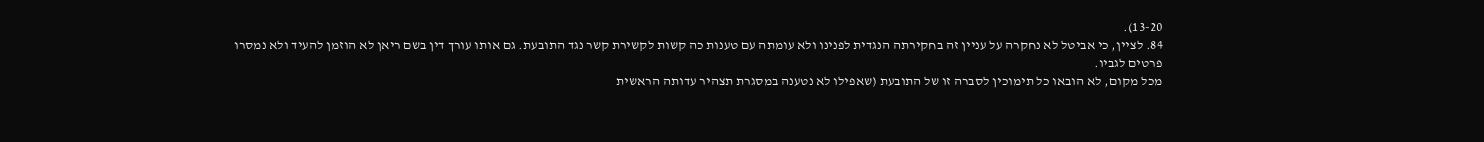13-20).
84. לציין, כי אביטל לא נחקרה על עניין זה בחקירתה הנגדית לפנינו ולא עומתה עם טענות כה קשות לקשירת קשר נגד התובעת. גם אותו עורך דין בשם ריאן לא הוזמן להעיד ולא נמסרו פרטים לגביו.
מכל מקום, לא הובאו כל תימוכין לסברה זו של התובעת (שאפילו לא נטענה במסגרת תצהיר עדותה הראשית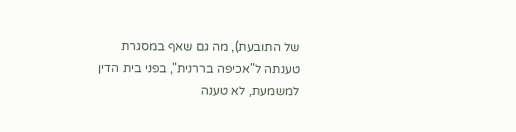של התובעת), מה גם שאף במסגרת טענתה ל"אכיפה בררנית", בפני בית הדין למשמעת, לא טענה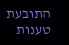התובעת טענות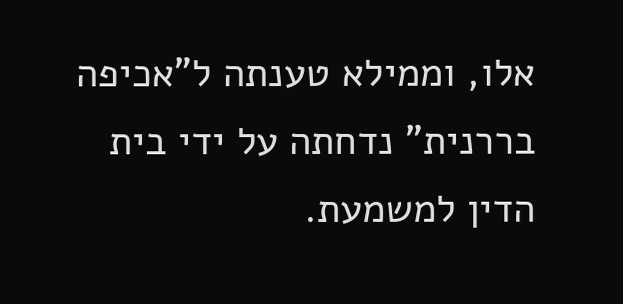אלו, וממילא טענתה ל"אכיפה בררנית" נדחתה על ידי בית הדין למשמעת.